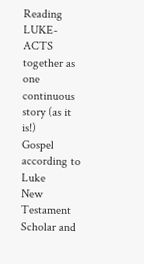Reading LUKE-ACTS together as one continuous story (as it is!)
Gospel according to Luke
New Testament Scholar and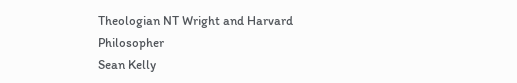Theologian NT Wright and Harvard Philosopher
Sean Kelly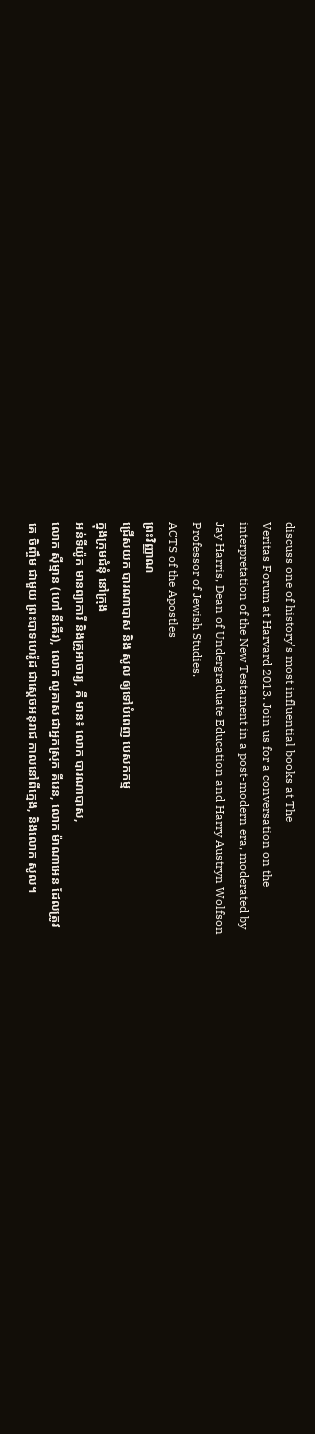discuss one of history's most influential books at The
Veritas Forum at Harvard 2013. Join us for a conversation on the
interpretation of the New Testament in a post-modern era, moderated by
Jay Harris, Dean of Undergraduate Education and Harry Austryn Wolfson
Professor of Jewish Studies.
ACTS of the Apostles
ព្រះវិញ្ញាណ
ជ្រើសយក បារណាបាស និង សូល ឲ្យទៅបំពេញ បេសកកម្ម
ក្នុងក្រុមជំនុំ នៅក្រុង
អន់ទីយ៉ូក មានព្យាការី និងគ្រូអាចារ្យ, គឺ មាន៖ លោក បារណាបាស,
លោក ស៊ីម្មាន (ហៅ នីគើរ), លោក លូគាស ជាអ្នកស្រុក គីរេន, លោក ម៉ាណាអេន ដែលត្រូវ
គេ ចិញ្ចឹម ជាមួយ ព្រះបាទហេរ៉ូដ ជាស្ដេចអនុរាជ កាលនៅពីក្មេង, និងលោក សូល។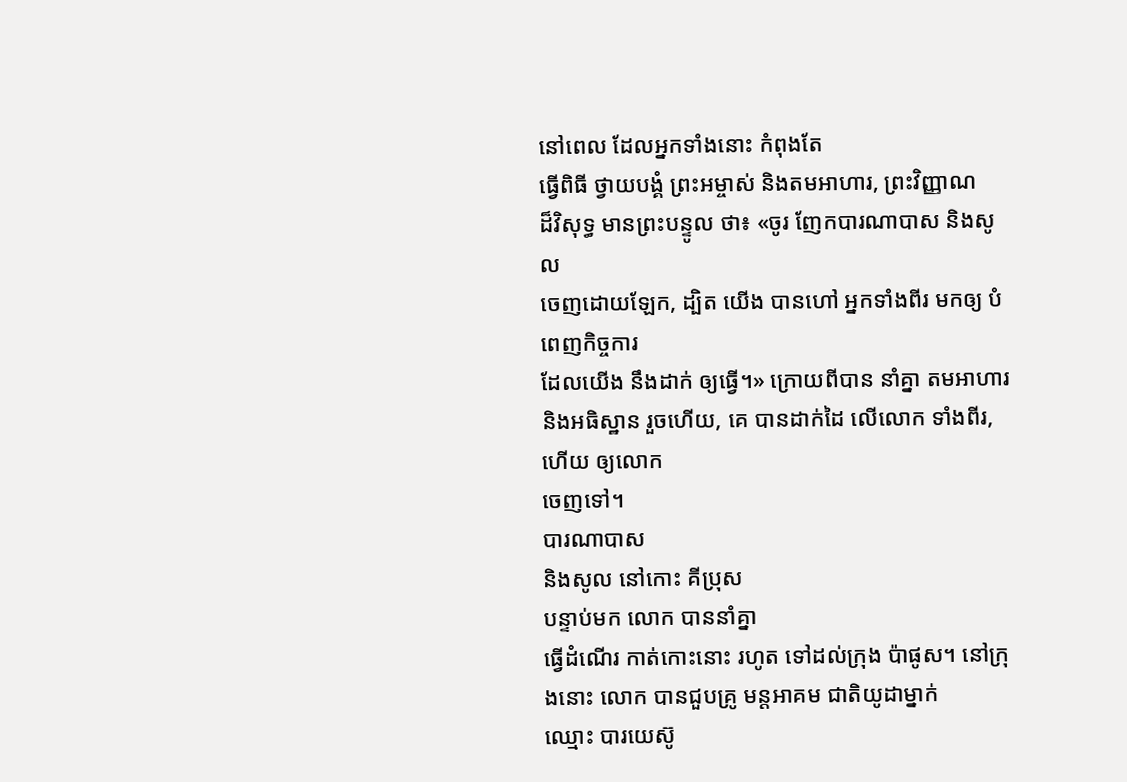នៅពេល ដែលអ្នកទាំងនោះ កំពុងតែ
ធ្វើពិធី ថ្វាយបង្គំ ព្រះអម្ចាស់ និងតមអាហារ, ព្រះវិញ្ញាណ
ដ៏វិសុទ្ធ មានព្រះបន្ទូល ថា៖ «ចូរ ញែកបារណាបាស និងសូល
ចេញដោយឡែក, ដ្បិត យើង បានហៅ អ្នកទាំងពីរ មកឲ្យ បំពេញកិច្ចការ
ដែលយើង នឹងដាក់ ឲ្យធ្វើ។» ក្រោយពីបាន នាំគ្នា តមអាហារ និងអធិស្ឋាន រួចហើយ, គេ បានដាក់ដៃ លើលោក ទាំងពីរ, ហើយ ឲ្យលោក
ចេញទៅ។
បារណាបាស
និងសូល នៅកោះ គីប្រុស
បន្ទាប់មក លោក បាននាំគ្នា
ធ្វើដំណើរ កាត់កោះនោះ រហូត ទៅដល់ក្រុង ប៉ាផូស។ នៅក្រុងនោះ លោក បានជួបគ្រូ មន្តអាគម ជាតិយូដាម្នាក់
ឈ្មោះ បារយេស៊ូ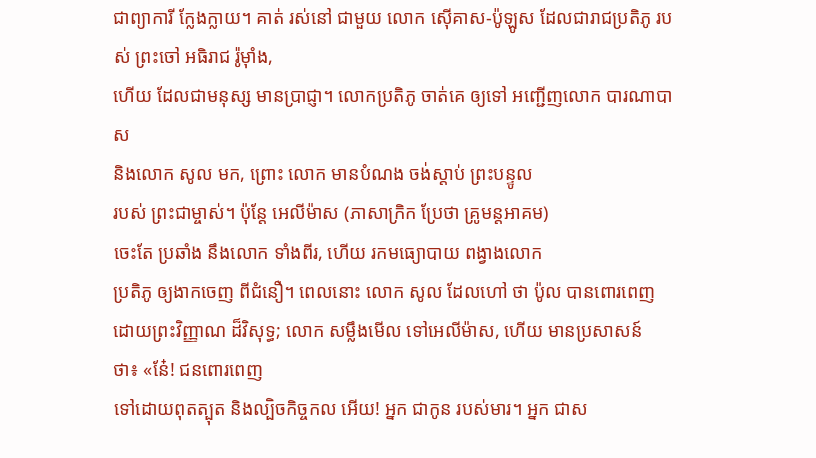ជាព្យាការី ក្លែងក្លាយ។ គាត់ រស់នៅ ជាមួយ លោក ស៊ើគាស-ប៉ូឡូស ដែលជារាជប្រតិភូ របស់ ព្រះចៅ អធិរាជ រ៉ូម៉ាំង,
ហើយ ដែលជាមនុស្ស មានប្រាជ្ញា។ លោកប្រតិភូ ចាត់គេ ឲ្យទៅ អញ្ជើញលោក បារណាបាស
និងលោក សូល មក, ព្រោះ លោក មានបំណង ចង់ស្ដាប់ ព្រះបន្ទូល
របស់ ព្រះជាម្ចាស់។ ប៉ុន្តែ អេលីម៉ាស (ភាសាក្រិក ប្រែថា គ្រូមន្តអាគម)
ចេះតែ ប្រឆាំង នឹងលោក ទាំងពីរ, ហើយ រកមធ្យោបាយ ពង្វាងលោក
ប្រតិភូ ឲ្យងាកចេញ ពីជំនឿ។ ពេលនោះ លោក សូល ដែលហៅ ថា ប៉ូល បានពោរពេញ ដោយព្រះវិញ្ញាណ ដ៏វិសុទ្ធ; លោក សម្លឹងមើល ទៅអេលីម៉ាស, ហើយ មានប្រសាសន៍
ថា៖ «នែ៎! ជនពោរពេញ
ទៅដោយពុតត្បុត និងល្បិចកិច្ចកល អើយ! អ្នក ជាកូន របស់មារ។ អ្នក ជាស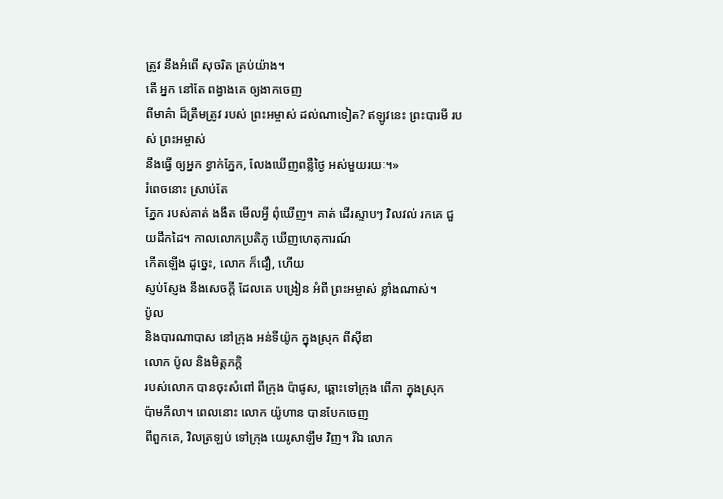ត្រូវ នឹងអំពើ សុចរិត គ្រប់យ៉ាង។
តើ អ្នក នៅតែ ពង្វាងគេ ឲ្យងាកចេញ
ពីមាគ៌ា ដ៏ត្រឹមត្រូវ របស់ ព្រះអម្ចាស់ ដល់ណាទៀត? ឥឡូវនេះ ព្រះបារមី របស់ ព្រះអម្ចាស់
នឹងធ្វើ ឲ្យអ្នក ខ្វាក់ភ្នែក, លែងឃើញពន្លឺថ្ងៃ អស់មួយរយៈ។»
រំពេចនោះ ស្រាប់តែ
ភ្នែក របស់គាត់ ងងឹត មើលអ្វី ពុំឃើញ។ គាត់ ដើរស្ទាបៗ វិលវល់ រកគេ ជួយដឹកដៃ។ កាលលោកប្រតិភូ ឃើញហេតុការណ៍
កើតឡើង ដូច្នេះ, លោក ក៏ជឿ, ហើយ
ស្ញប់ស្ញែង នឹងសេចក្ដី ដែលគេ បង្រៀន អំពី ព្រះអម្ចាស់ ខ្លាំងណាស់។
ប៉ូល
និងបារណាបាស នៅក្រុង អន់ទីយ៉ូក ក្នុងស្រុក ពីស៊ីឌា
លោក ប៉ូល និងមិត្តភក្ដិ
របស់លោក បានចុះសំពៅ ពីក្រុង ប៉ាផូស, ឆ្ពោះទៅក្រុង ពើកា ក្នុងស្រុក
ប៉ាមភីលា។ ពេលនោះ លោក យ៉ូហាន បានបែកចេញ
ពីពួកគេ, វិលត្រឡប់ ទៅក្រុង យេរូសាឡឹម វិញ។ រីឯ លោក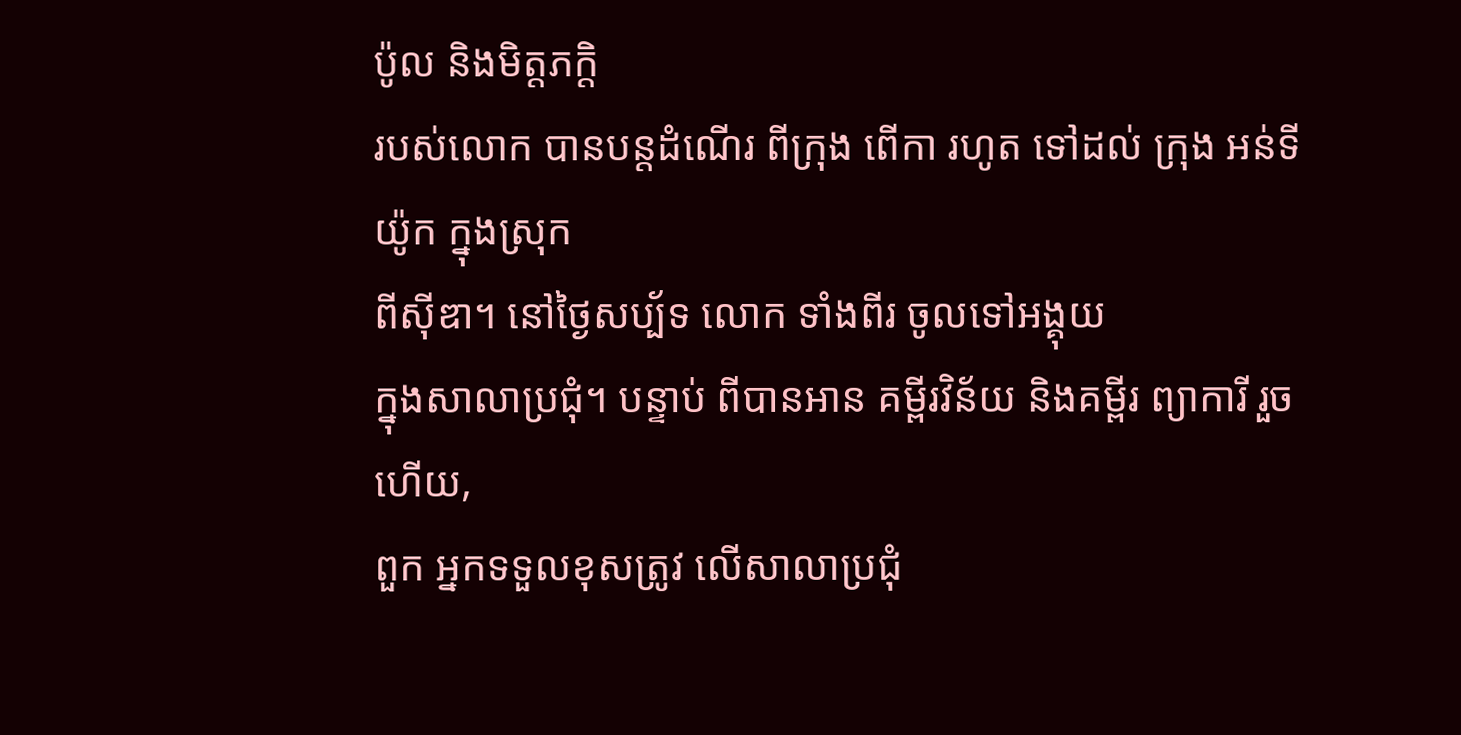ប៉ូល និងមិត្តភក្ដិ
របស់លោក បានបន្តដំណើរ ពីក្រុង ពើកា រហូត ទៅដល់ ក្រុង អន់ទីយ៉ូក ក្នុងស្រុក
ពីស៊ីឌា។ នៅថ្ងៃសប្ប័ទ លោក ទាំងពីរ ចូលទៅអង្គុយ
ក្នុងសាលាប្រជុំ។ បន្ទាប់ ពីបានអាន គម្ពីរវិន័យ និងគម្ពីរ ព្យាការី រួចហើយ,
ពួក អ្នកទទួលខុសត្រូវ លើសាលាប្រជុំ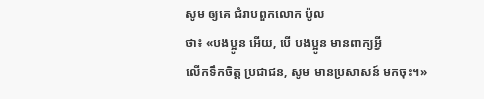សូម ឲ្យគេ ជំរាបពួកលោក ប៉ូល
ថា៖ «បងប្អូន អើយ, បើ បងប្អូន មានពាក្យអ្វី
លើកទឹកចិត្ត ប្រជាជន, សូម មានប្រសាសន៍ មកចុះ។»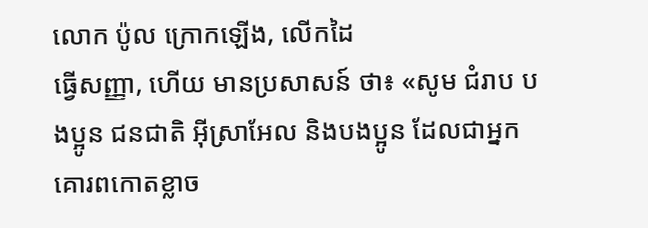លោក ប៉ូល ក្រោកឡើង, លើកដៃ
ធ្វើសញ្ញា, ហើយ មានប្រសាសន៍ ថា៖ «សូម ជំរាប បងប្អូន ជនជាតិ អ៊ីស្រាអែល និងបងប្អូន ដែលជាអ្នក គោរពកោតខ្លាច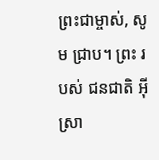ព្រះជាម្ចាស់, សូម ជ្រាប។ ព្រះ របស់ ជនជាតិ អ៊ីស្រា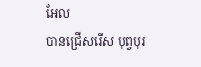អែល
បានជ្រើសរើស បុព្វបុរ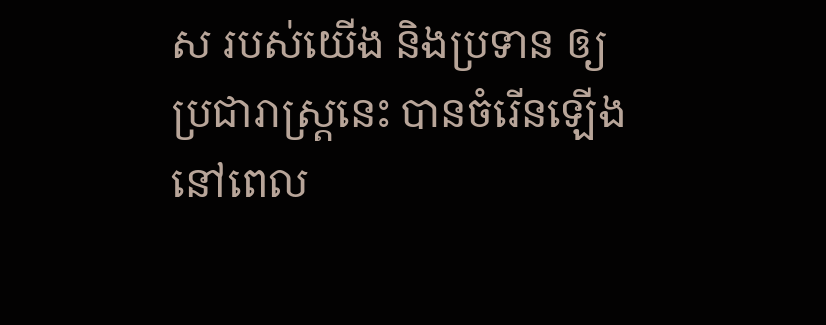ស របស់យើង និងប្រទាន ឲ្យប្រជារាស្ត្រនេះ បានចំរើនឡើង
នៅពេល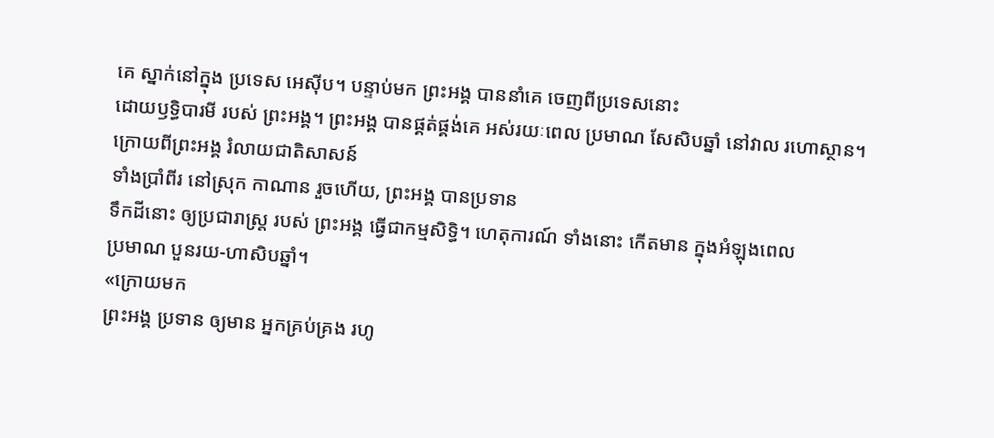គេ ស្នាក់នៅក្នុង ប្រទេស អេស៊ីប។ បន្ទាប់មក ព្រះអង្គ បាននាំគេ ចេញពីប្រទេសនោះ
ដោយឫទ្ធិបារមី របស់ ព្រះអង្គ។ ព្រះអង្គ បានផ្គត់ផ្គង់គេ អស់រយៈពេល ប្រមាណ សែសិបឆ្នាំ នៅវាល រហោស្ថាន។ ក្រោយពីព្រះអង្គ រំលាយជាតិសាសន៍
ទាំងប្រាំពីរ នៅស្រុក កាណាន រួចហើយ, ព្រះអង្គ បានប្រទាន
ទឹកដីនោះ ឲ្យប្រជារាស្ត្រ របស់ ព្រះអង្គ ធ្វើជាកម្មសិទ្ធិ។ ហេតុការណ៍ ទាំងនោះ កើតមាន ក្នុងអំឡុងពេល
ប្រមាណ បួនរយ-ហាសិបឆ្នាំ។
«ក្រោយមក
ព្រះអង្គ ប្រទាន ឲ្យមាន អ្នកគ្រប់គ្រង រហូ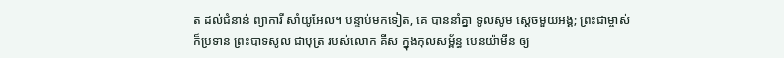ត ដល់ជំនាន់ ព្យាការី សាំយូអែល។ បន្ទាប់មកទៀត, គេ បាននាំគ្នា ទូលសូម ស្ដេចមួយអង្គ; ព្រះជាម្ចាស់
ក៏ប្រទាន ព្រះបាទសូល ជាបុត្រ របស់លោក គីស ក្នុងកុលសម្ព័ន្ធ បេនយ៉ាមីន ឲ្យ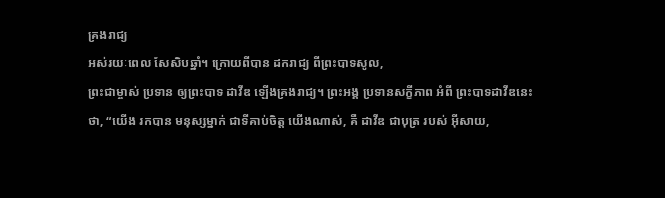គ្រងរាជ្យ
អស់រយៈពេល សែសិបឆ្នាំ។ ក្រោយពីបាន ដករាជ្យ ពីព្រះបាទសូល,
ព្រះជាម្ចាស់ ប្រទាន ឲ្យព្រះបាទ ដាវីឌ ឡើងគ្រងរាជ្យ។ ព្រះអង្គ ប្រទានសក្ខីភាព អំពី ព្រះបាទដាវីឌនេះ
ថា, “យើង រកបាន មនុស្សម្នាក់ ជាទីគាប់ចិត្ត យើងណាស់, គឺ ដាវីឌ ជាបុត្រ របស់ អ៊ីសាយ,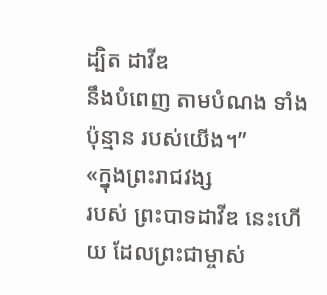ដ្បិត ដាវីឌ
នឹងបំពេញ តាមបំណង ទាំងប៉ុន្មាន របស់យើង។”
«ក្នុងព្រះរាជវង្ស
របស់ ព្រះបាទដាវីឌ នេះហើយ ដែលព្រះជាម្ចាស់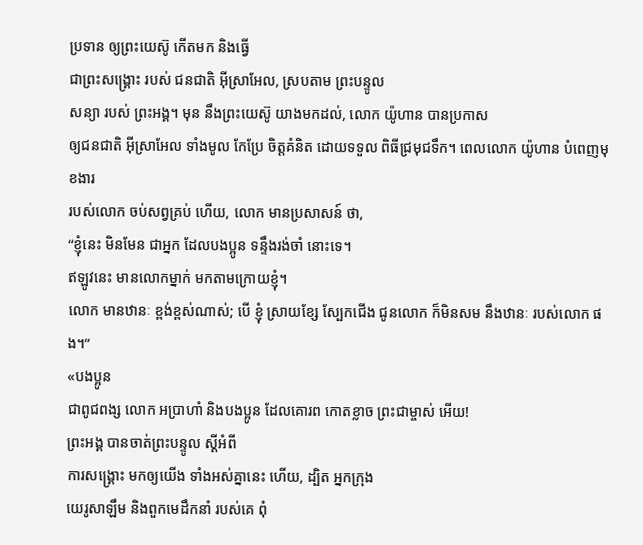ប្រទាន ឲ្យព្រះយេស៊ូ កើតមក និងធ្វើ
ជាព្រះសង្គ្រោះ របស់ ជនជាតិ អ៊ីស្រាអែល, ស្របតាម ព្រះបន្ទូល
សន្យា របស់ ព្រះអង្គ។ មុន នឹងព្រះយេស៊ូ យាងមកដល់, លោក យ៉ូហាន បានប្រកាស
ឲ្យជនជាតិ អ៊ីស្រាអែល ទាំងមូល កែប្រែ ចិត្តគំនិត ដោយទទួល ពិធីជ្រមុជទឹក។ ពេលលោក យ៉ូហាន បំពេញមុខងារ
របស់លោក ចប់សព្វគ្រប់ ហើយ, លោក មានប្រសាសន៍ ថា,
“ខ្ញុំនេះ មិនមែន ជាអ្នក ដែលបងប្អូន ទន្ទឹងរង់ចាំ នោះទេ។
ឥឡូវនេះ មានលោកម្នាក់ មកតាមក្រោយខ្ញុំ។
លោក មានឋានៈ ខ្ពង់ខ្ពស់ណាស់; បើ ខ្ញុំ ស្រាយខ្សែ ស្បែកជើង ជូនលោក ក៏មិនសម នឹងឋានៈ របស់លោក ផង។”
«បងប្អូន
ជាពូជពង្ស លោក អប្រាហាំ និងបងប្អូន ដែលគោរព កោតខ្លាច ព្រះជាម្ចាស់ អើយ!
ព្រះអង្គ បានចាត់ព្រះបន្ទូល ស្ដីអំពី
ការសង្គ្រោះ មកឲ្យយើង ទាំងអស់គ្នានេះ ហើយ, ដ្បិត អ្នកក្រុង
យេរូសាឡឹម និងពួកមេដឹកនាំ របស់គេ ពុំ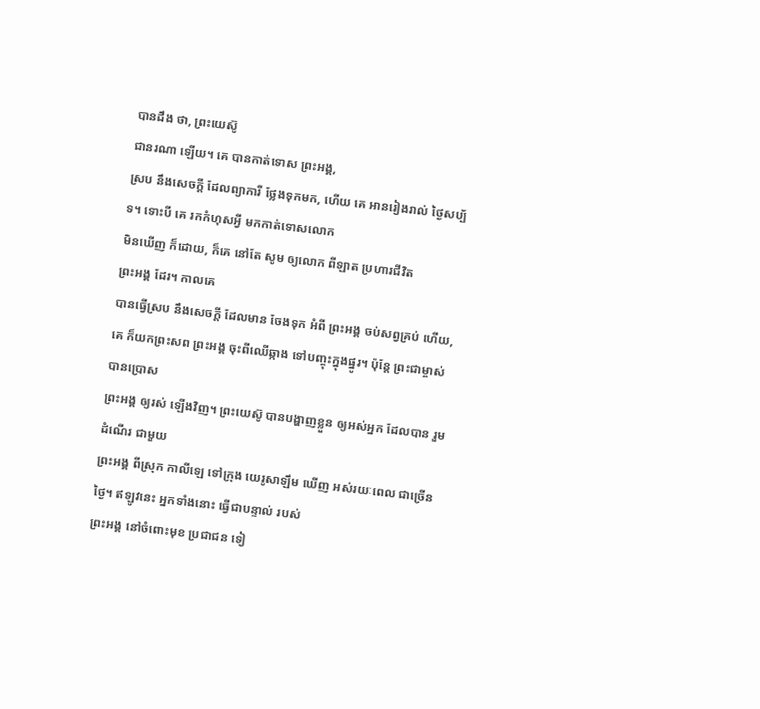បានដឹង ថា, ព្រះយេស៊ូ
ជានរណា ឡើយ។ គេ បានកាត់ទោស ព្រះអង្គ,
ស្រប នឹងសេចក្ដី ដែលព្យាការី ថ្លែងទុកមក, ហើយ គេ អានរៀងរាល់ ថ្ងៃសប្ប័ទ។ ទោះបី គេ រកកំហុសអ្វី មកកាត់ទោសលោក
មិនឃើញ ក៏ដោយ, ក៏គេ នៅតែ សូម ឲ្យលោក ពីឡាត ប្រហារជីវិត
ព្រះអង្គ ដែរ។ កាលគេ
បានធ្វើស្រប នឹងសេចក្ដី ដែលមាន ចែងទុក អំពី ព្រះអង្គ ចប់សព្វគ្រប់ ហើយ,
គេ ក៏យកព្រះសព ព្រះអង្គ ចុះពីឈើឆ្កាង ទៅបញ្ចុះក្នុងផ្នូរ។ ប៉ុន្តែ ព្រះជាម្ចាស់ បានប្រោស
ព្រះអង្គ ឲ្យរស់ ឡើងវិញ។ ព្រះយេស៊ូ បានបង្ហាញខ្លួន ឲ្យអស់អ្នក ដែលបាន រួមដំណើរ ជាមួយ
ព្រះអង្គ ពីស្រុក កាលីឡេ ទៅក្រុង យេរូសាឡឹម ឃើញ អស់រយៈពេល ជាច្រើនថ្ងៃ។ ឥឡូវនេះ អ្នកទាំងនោះ ធ្វើជាបន្ទាល់ របស់
ព្រះអង្គ នៅចំពោះមុខ ប្រជាជន ទៀ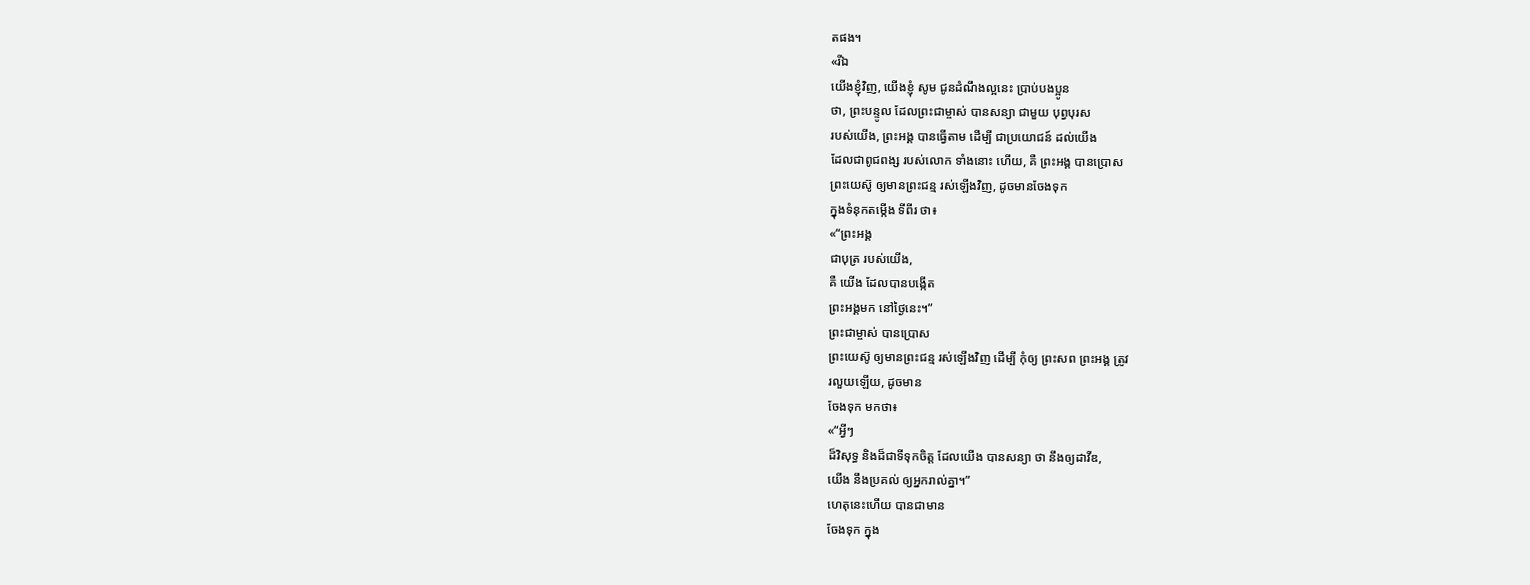តផង។
«រីឯ
យើងខ្ញុំវិញ, យើងខ្ញុំ សូម ជូនដំណឹងល្អនេះ ប្រាប់បងប្អូន
ថា, ព្រះបន្ទូល ដែលព្រះជាម្ចាស់ បានសន្យា ជាមួយ បុព្វបុរស
របស់យើង, ព្រះអង្គ បានធ្វើតាម ដើម្បី ជាប្រយោជន៍ ដល់យើង
ដែលជាពូជពង្ស របស់លោក ទាំងនោះ ហើយ, គឺ ព្រះអង្គ បានប្រោស
ព្រះយេស៊ូ ឲ្យមានព្រះជន្ម រស់ឡើងវិញ, ដូចមានចែងទុក
ក្នុងទំនុកតម្កើង ទីពីរ ថា៖
«“ព្រះអង្គ
ជាបុត្រ របស់យើង,
គឺ យើង ដែលបានបង្កើត
ព្រះអង្គមក នៅថ្ងៃនេះ។”
ព្រះជាម្ចាស់ បានប្រោស
ព្រះយេស៊ូ ឲ្យមានព្រះជន្ម រស់ឡើងវិញ ដើម្បី កុំឲ្យ ព្រះសព ព្រះអង្គ ត្រូវ
រលួយឡើយ, ដូចមាន
ចែងទុក មកថា៖
«“អ្វីៗ
ដ៏វិសុទ្ធ និងដ៏ជាទីទុកចិត្ត ដែលយើង បានសន្យា ថា នឹងឲ្យដាវីឌ,
យើង នឹងប្រគល់ ឲ្យអ្នករាល់គ្នា។”
ហេតុនេះហើយ បានជាមាន
ចែងទុក ក្នុង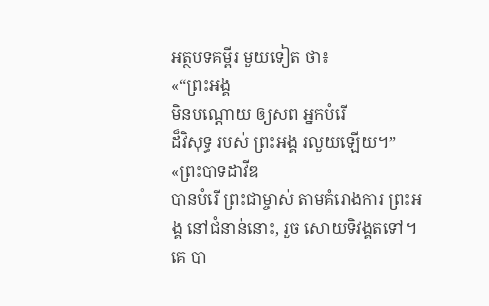អត្ថបទគម្ពីរ មួយទៀត ថា៖
«“ព្រះអង្គ
មិនបណ្ដោយ ឲ្យសព អ្នកបំរើ
ដ៏វិសុទ្ធ របស់ ព្រះអង្គ រលួយឡើយ។”
«ព្រះបាទដាវីឌ
បានបំរើ ព្រះជាម្ចាស់ តាមគំរោងការ ព្រះអង្គ នៅជំនាន់នោះ, រួច សោយទិវង្គតទៅ។ គេ បា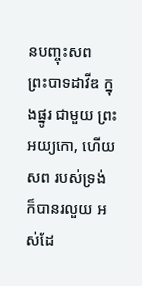នបញ្ចុះសព
ព្រះបាទដាវីឌ ក្នុងផ្នូរ ជាមួយ ព្រះអយ្យកោ, ហើយ សព របស់ទ្រង់
ក៏បានរលួយ អស់ដែ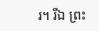រ។ រីឯ ព្រះ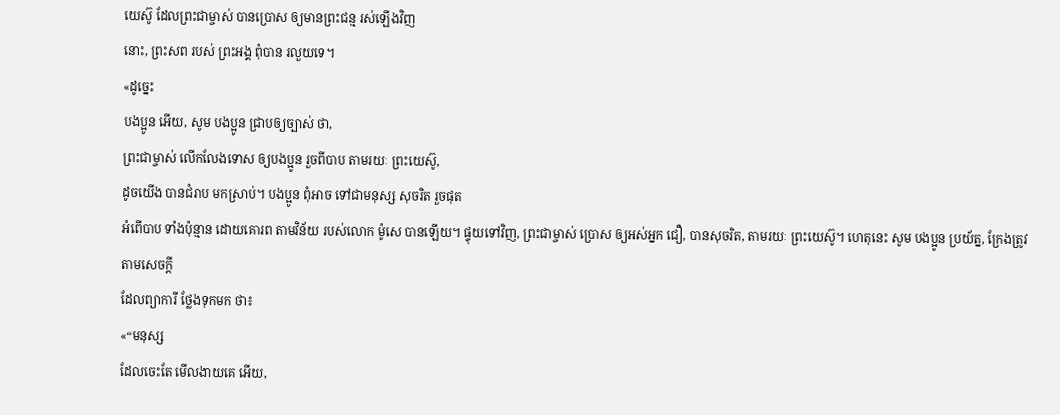យេស៊ូ ដែលព្រះជាម្ចាស់ បានប្រោស ឲ្យមានព្រះជន្ម រស់ឡើងវិញ
នោះ, ព្រះសព របស់ ព្រះអង្គ ពុំបាន រលួយទេ។
«ដូច្នេះ
បងប្អូន អើយ, សូម បងប្អូន ជ្រាបឲ្យច្បាស់ ថា,
ព្រះជាម្ចាស់ លើកលែងទោស ឲ្យបងប្អូន រួចពីបាប តាមរយៈ ព្រះយេស៊ូ,
ដូចយើង បានជំរាប មកស្រាប់។ បងប្អូន ពុំអាច ទៅជាមនុស្ស សុចរិត រួចផុត
អំពើបាប ទាំងប៉ុន្មាន ដោយគោរព តាមវិន័យ របស់លោក ម៉ូសេ បានឡើយ។ ផ្ទុយទៅវិញ, ព្រះជាម្ចាស់ ប្រោស ឲ្យអស់អ្នក ជឿ, បានសុចរិត, តាមរយៈ ព្រះយេស៊ូ។ ហេតុនេះ សូម បងប្អូន ប្រយ័ត្ន, ក្រែងត្រូវ តាមសេចក្ដី
ដែលព្យាការី ថ្លែងទុកមក ថា៖
«“មនុស្ស
ដែលចេះតែ មើលងាយគេ អើយ,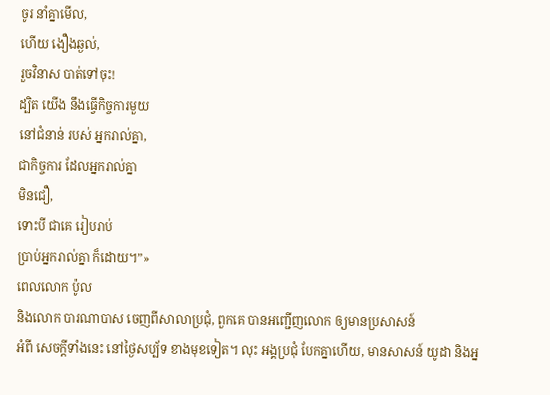ចូរ នាំគ្នាមើល,
ហើយ ងឿងឆ្ងល់,
រួចវិនាស បាត់ទៅចុះ!
ដ្បិត យើង នឹងធ្វើកិច្ចការមួយ
នៅជំនាន់ របស់ អ្នករាល់គ្នា,
ជាកិច្ចការ ដែលអ្នករាល់គ្នា
មិនជឿ,
ទោះបី ជាគេ រៀបរាប់
ប្រាប់អ្នករាល់គ្នា ក៏ដោយ។”»
ពេលលោក ប៉ូល
និងលោក បារណាបាស ចេញពីសាលាប្រជុំ, ពួកគេ បានអញ្ជើញលោក ឲ្យមានប្រសាសន៍
អំពី សេចក្ដីទាំងនេះ នៅថ្ងៃសប្ប័ទ ខាងមុខទៀត។ លុះ អង្គប្រជុំ បែកគ្នាហើយ, មានសាសន៍ យូដា និងអ្ន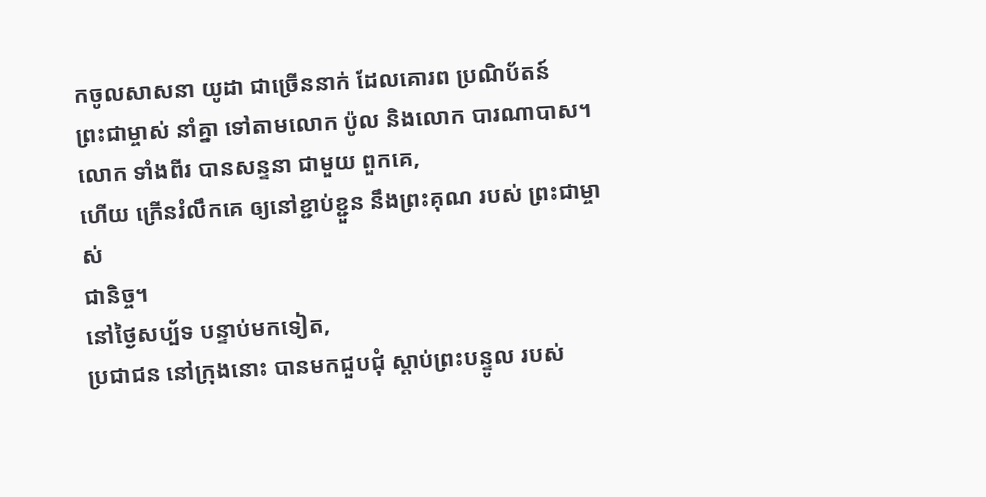កចូលសាសនា យូដា ជាច្រើននាក់ ដែលគោរព ប្រណិប័តន៍
ព្រះជាម្ចាស់ នាំគ្នា ទៅតាមលោក ប៉ូល និងលោក បារណាបាស។ លោក ទាំងពីរ បានសន្ទនា ជាមួយ ពួកគេ,
ហើយ ក្រើនរំលឹកគេ ឲ្យនៅខ្ជាប់ខ្ជួន នឹងព្រះគុណ របស់ ព្រះជាម្ចាស់
ជានិច្ច។
នៅថ្ងៃសប្ប័ទ បន្ទាប់មកទៀត,
ប្រជាជន នៅក្រុងនោះ បានមកជួបជុំ ស្ដាប់ព្រះបន្ទូល របស់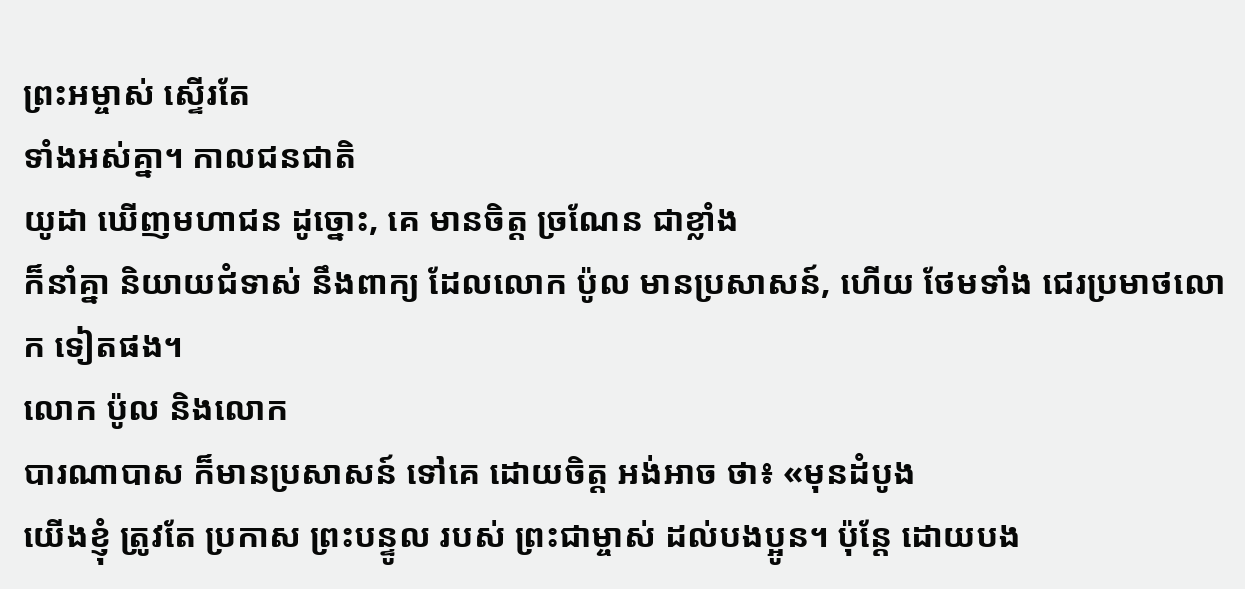ព្រះអម្ចាស់ ស្ទើរតែ
ទាំងអស់គ្នា។ កាលជនជាតិ
យូដា ឃើញមហាជន ដូច្នោះ, គេ មានចិត្ត ច្រណែន ជាខ្លាំង
ក៏នាំគ្នា និយាយជំទាស់ នឹងពាក្យ ដែលលោក ប៉ូល មានប្រសាសន៍, ហើយ ថែមទាំង ជេរប្រមាថលោក ទៀតផង។
លោក ប៉ូល និងលោក
បារណាបាស ក៏មានប្រសាសន៍ ទៅគេ ដោយចិត្ត អង់អាច ថា៖ «មុនដំបូង
យើងខ្ញុំ ត្រូវតែ ប្រកាស ព្រះបន្ទូល របស់ ព្រះជាម្ចាស់ ដល់បងប្អូន។ ប៉ុន្តែ ដោយបង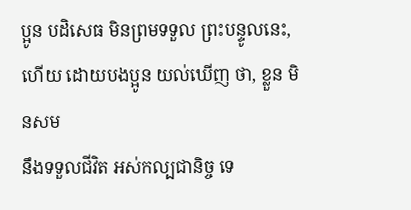ប្អូន បដិសេធ មិនព្រមទទួល ព្រះបន្ទូលនេះ,
ហើយ ដោយបងប្អូន យល់ឃើញ ថា, ខ្លួន មិនសម
នឹងទទួលជីវិត អស់កល្បជានិច្ច ទេ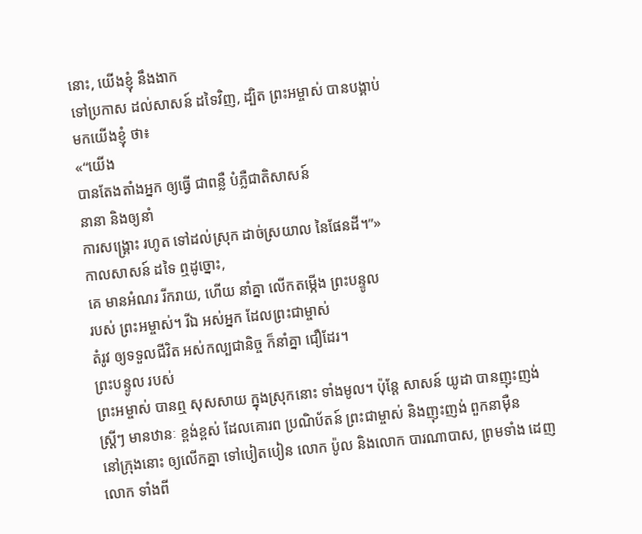នោះ, យើងខ្ញុំ នឹងងាក
ទៅប្រកាស ដល់សាសន៍ ដទៃវិញ, ដ្បិត ព្រះអម្ចាស់ បានបង្គាប់
មកយើងខ្ញុំ ថា៖
«“យើង
បានតែងតាំងអ្នក ឲ្យធ្វើ ជាពន្លឺ បំភ្លឺជាតិសាសន៍
នានា និងឲ្យនាំ
ការសង្គ្រោះ រហូត ទៅដល់ស្រុក ដាច់ស្រយាល នៃផែនដី។”»
កាលសាសន៍ ដទៃ ឮដូច្នោះ,
គេ មានអំណរ រីករាយ, ហើយ នាំគ្នា លើកតម្កើង ព្រះបន្ទូល
របស់ ព្រះអម្ចាស់។ រីឯ អស់អ្នក ដែលព្រះជាម្ចាស់
តំរូវ ឲ្យទទួលជីវិត អស់កល្បជានិច្ច ក៏នាំគ្នា ជឿដែរ។
ព្រះបន្ទូល របស់
ព្រះអម្ចាស់ បានឮ សុសសាយ ក្នុងស្រុកនោះ ទាំងមូល។ ប៉ុន្តែ សាសន៍ យូដា បានញុះញង់
ស្ត្រីៗ មានឋានៈ ខ្ពង់ខ្ពស់ ដែលគោរព ប្រណិប័តន៍ ព្រះជាម្ចាស់ និងញុះញង់ ពួកនាម៉ឺន
នៅក្រុងនោះ ឲ្យលើកគ្នា ទៅបៀតបៀន លោក ប៉ូល និងលោក បារណាបាស, ព្រមទាំង ដេញលោក ទាំងពី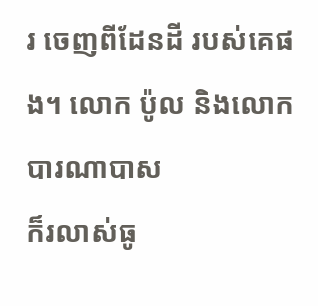រ ចេញពីដែនដី របស់គេផង។ លោក ប៉ូល និងលោក បារណាបាស
ក៏រលាស់ធូ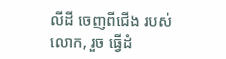លីដី ចេញពីជើង របស់លោក, រួច ធ្វើដំ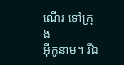ណើរ ទៅក្រុង
អ៊ីកូនាម។ រីឯ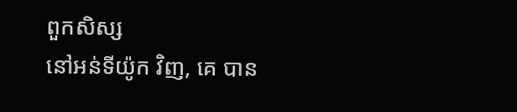ពួកសិស្ស
នៅអន់ទីយ៉ូក វិញ, គេ បាន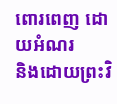ពោរពេញ ដោយអំណរ
និងដោយព្រះវិ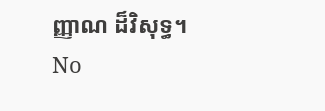ញ្ញាណ ដ៏វិសុទ្ធ។
No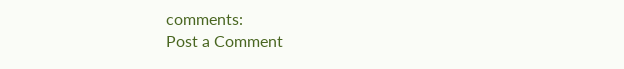comments:
Post a Comment